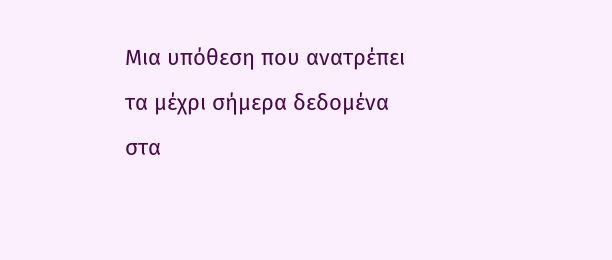Μια υπόθεση που ανατρέπει τα μέχρι σήμερα δεδομένα στα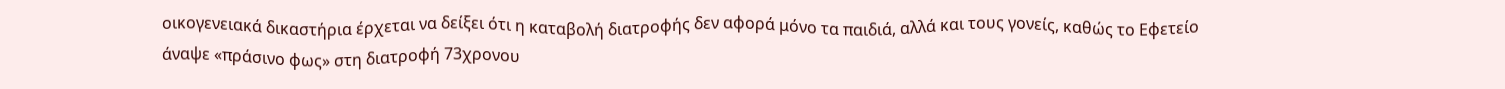οικογενειακά δικαστήρια έρχεται να δείξει ότι η καταβολή διατροφής δεν αφορά μόνο τα παιδιά, αλλά και τους γονείς, καθώς το Εφετείο άναψε «πράσινο φως» στη διατροφή 73χρονου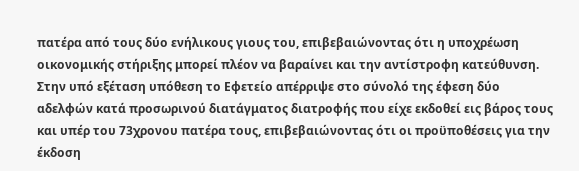πατέρα από τους δύο ενήλικους γιους του, επιβεβαιώνοντας ότι η υποχρέωση οικονομικής στήριξης μπορεί πλέον να βαραίνει και την αντίστροφη κατεύθυνση. Στην υπό εξέταση υπόθεση το Εφετείο απέρριψε στο σύνολό της έφεση δύο αδελφών κατά προσωρινού διατάγματος διατροφής που είχε εκδοθεί εις βάρος τους και υπέρ του 73χρονου πατέρα τους, επιβεβαιώνοντας ότι οι προϋποθέσεις για την έκδοση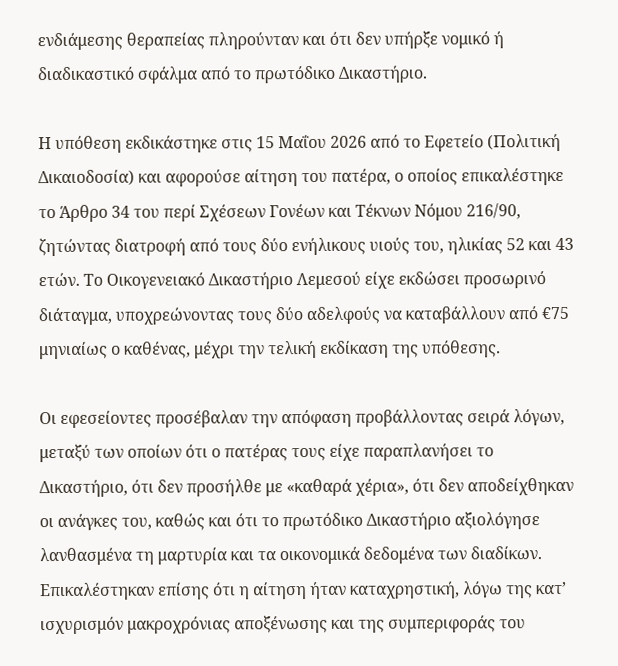ενδιάμεσης θεραπείας πληρούνταν και ότι δεν υπήρξε νομικό ή διαδικαστικό σφάλμα από το πρωτόδικο Δικαστήριο.

Η υπόθεση εκδικάστηκε στις 15 Μαΐου 2026 από το Εφετείο (Πολιτική Δικαιοδοσία) και αφορούσε αίτηση του πατέρα, ο οποίος επικαλέστηκε το Άρθρο 34 του περί Σχέσεων Γονέων και Τέκνων Νόμου 216/90, ζητώντας διατροφή από τους δύο ενήλικους υιούς του, ηλικίας 52 και 43 ετών. Το Οικογενειακό Δικαστήριο Λεμεσού είχε εκδώσει προσωρινό διάταγμα, υποχρεώνοντας τους δύο αδελφούς να καταβάλλουν από €75 μηνιαίως ο καθένας, μέχρι την τελική εκδίκαση της υπόθεσης.

Οι εφεσείοντες προσέβαλαν την απόφαση προβάλλοντας σειρά λόγων, μεταξύ των οποίων ότι ο πατέρας τους είχε παραπλανήσει το Δικαστήριο, ότι δεν προσήλθε με «καθαρά χέρια», ότι δεν αποδείχθηκαν οι ανάγκες του, καθώς και ότι το πρωτόδικο Δικαστήριο αξιολόγησε λανθασμένα τη μαρτυρία και τα οικονομικά δεδομένα των διαδίκων. Επικαλέστηκαν επίσης ότι η αίτηση ήταν καταχρηστική, λόγω της κατ’ ισχυρισμόν μακροχρόνιας αποξένωσης και της συμπεριφοράς του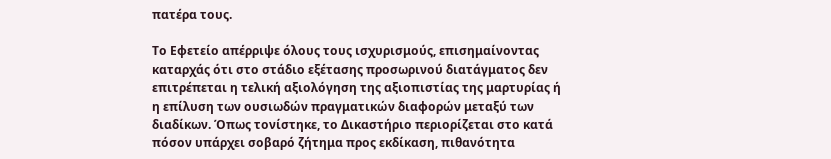πατέρα τους.

Το Εφετείο απέρριψε όλους τους ισχυρισμούς, επισημαίνοντας καταρχάς ότι στο στάδιο εξέτασης προσωρινού διατάγματος δεν επιτρέπεται η τελική αξιολόγηση της αξιοπιστίας της μαρτυρίας ή η επίλυση των ουσιωδών πραγματικών διαφορών μεταξύ των διαδίκων. Όπως τονίστηκε, το Δικαστήριο περιορίζεται στο κατά πόσον υπάρχει σοβαρό ζήτημα προς εκδίκαση, πιθανότητα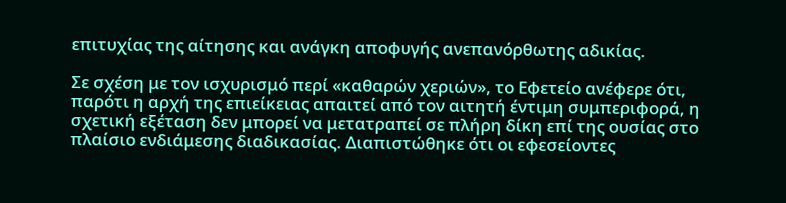επιτυχίας της αίτησης και ανάγκη αποφυγής ανεπανόρθωτης αδικίας.

Σε σχέση με τον ισχυρισμό περί «καθαρών χεριών», το Εφετείο ανέφερε ότι, παρότι η αρχή της επιείκειας απαιτεί από τον αιτητή έντιμη συμπεριφορά, η σχετική εξέταση δεν μπορεί να μετατραπεί σε πλήρη δίκη επί της ουσίας στο πλαίσιο ενδιάμεσης διαδικασίας. Διαπιστώθηκε ότι οι εφεσείοντες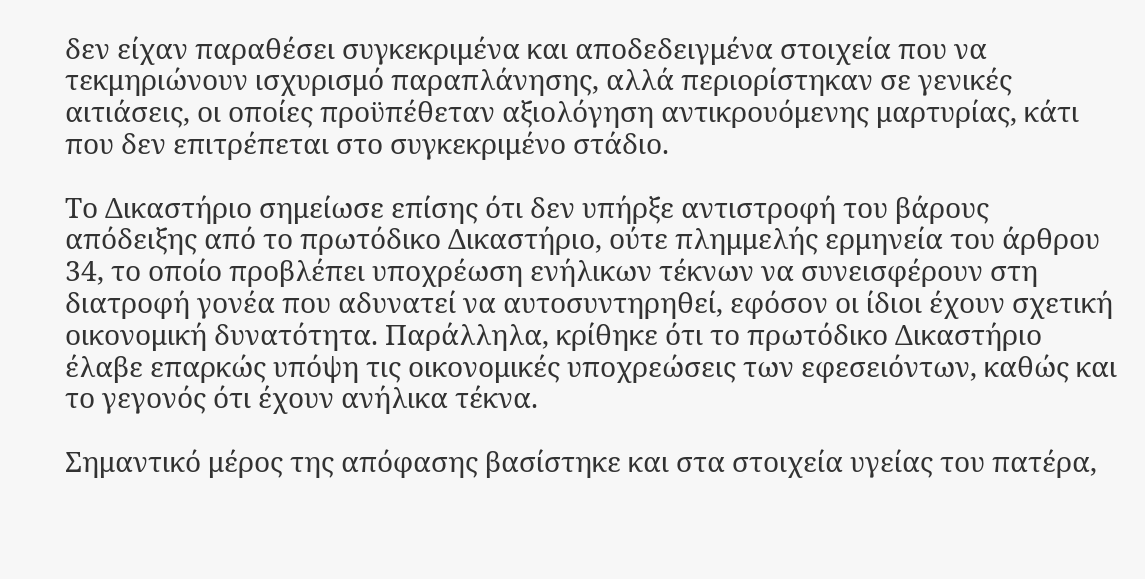δεν είχαν παραθέσει συγκεκριμένα και αποδεδειγμένα στοιχεία που να τεκμηριώνουν ισχυρισμό παραπλάνησης, αλλά περιορίστηκαν σε γενικές αιτιάσεις, οι οποίες προϋπέθεταν αξιολόγηση αντικρουόμενης μαρτυρίας, κάτι που δεν επιτρέπεται στο συγκεκριμένο στάδιο.

Το Δικαστήριο σημείωσε επίσης ότι δεν υπήρξε αντιστροφή του βάρους απόδειξης από το πρωτόδικο Δικαστήριο, ούτε πλημμελής ερμηνεία του άρθρου 34, το οποίο προβλέπει υποχρέωση ενήλικων τέκνων να συνεισφέρουν στη διατροφή γονέα που αδυνατεί να αυτοσυντηρηθεί, εφόσον οι ίδιοι έχουν σχετική οικονομική δυνατότητα. Παράλληλα, κρίθηκε ότι το πρωτόδικο Δικαστήριο έλαβε επαρκώς υπόψη τις οικονομικές υποχρεώσεις των εφεσειόντων, καθώς και το γεγονός ότι έχουν ανήλικα τέκνα.

Σημαντικό μέρος της απόφασης βασίστηκε και στα στοιχεία υγείας του πατέρα,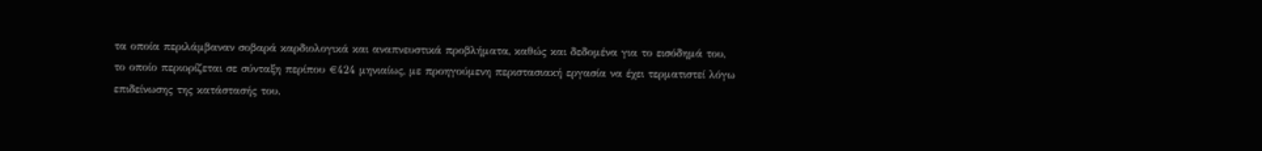τα οποία περιλάμβαναν σοβαρά καρδιολογικά και αναπνευστικά προβλήματα, καθώς και δεδομένα για το εισόδημά του, το οποίο περιορίζεται σε σύνταξη περίπου €424 μηνιαίως, με προηγούμενη περιστασιακή εργασία να έχει τερματιστεί λόγω επιδείνωσης της κατάστασής του.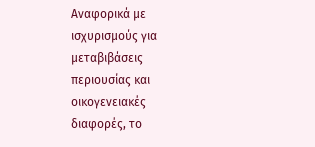Αναφορικά με ισχυρισμούς για μεταβιβάσεις περιουσίας και οικογενειακές διαφορές, το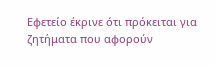Εφετείο έκρινε ότι πρόκειται για ζητήματα που αφορούν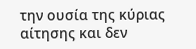την ουσία της κύριας αίτησης και δεν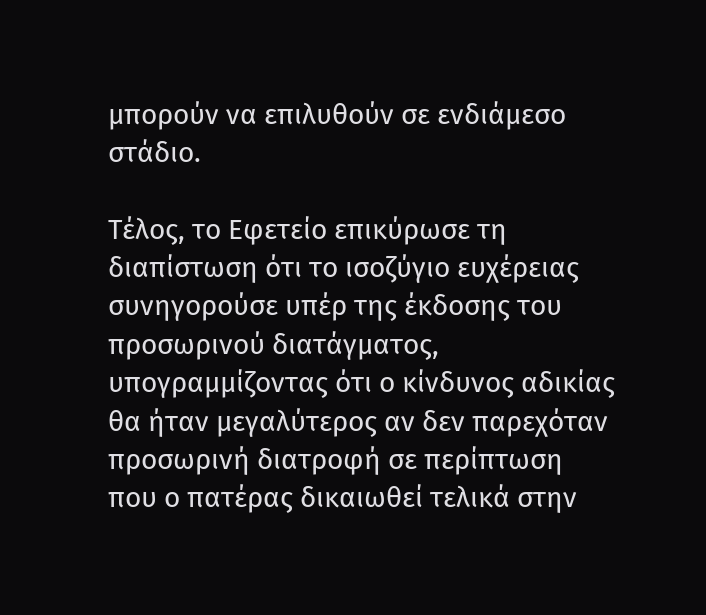μπορούν να επιλυθούν σε ενδιάμεσο στάδιο.

Τέλος, το Εφετείο επικύρωσε τη διαπίστωση ότι το ισοζύγιο ευχέρειας συνηγορούσε υπέρ της έκδοσης του προσωρινού διατάγματος, υπογραμμίζοντας ότι ο κίνδυνος αδικίας θα ήταν μεγαλύτερος αν δεν παρεχόταν προσωρινή διατροφή σε περίπτωση που ο πατέρας δικαιωθεί τελικά στην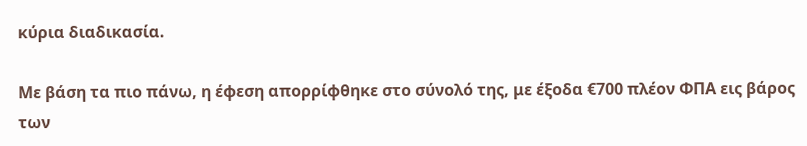κύρια διαδικασία.

Με βάση τα πιο πάνω, η έφεση απορρίφθηκε στο σύνολό της, με έξοδα €700 πλέον ΦΠΑ εις βάρος των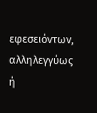εφεσειόντων, αλληλεγγύως ή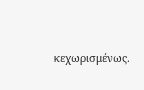κεχωρισμένως.